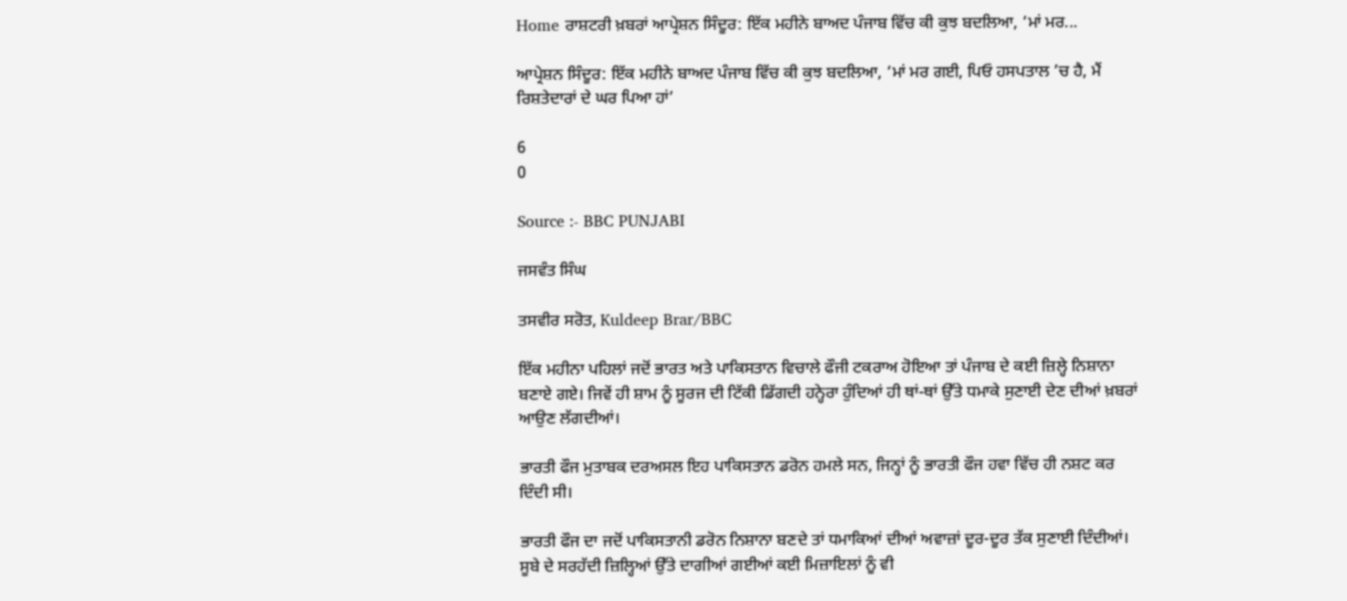Home ਰਾਸ਼ਟਰੀ ਖ਼ਬਰਾਂ ਆਪ੍ਰੇਸ਼ਨ ਸਿੰਦੂਰ: ਇੱਕ ਮਹੀਨੇ ਬਾਅਦ ਪੰਜਾਬ ਵਿੱਚ ਕੀ ਕੁਝ ਬਦਲਿਆ, ‘ਮਾਂ ਮਰ...

ਆਪ੍ਰੇਸ਼ਨ ਸਿੰਦੂਰ: ਇੱਕ ਮਹੀਨੇ ਬਾਅਦ ਪੰਜਾਬ ਵਿੱਚ ਕੀ ਕੁਝ ਬਦਲਿਆ, ‘ਮਾਂ ਮਰ ਗਈ, ਪਿਓ ਹਸਪਤਾਲ ’ਚ ਹੈ, ਮੈਂ ਰਿਸ਼ਤੇਦਾਰਾਂ ਦੇ ਘਰ ਪਿਆ ਹਾਂ’

6
0

Source :- BBC PUNJABI

ਜਸਵੰਤ ਸਿੰਘ

ਤਸਵੀਰ ਸਰੋਤ, Kuldeep Brar/BBC

ਇੱਕ ਮਹੀਨਾ ਪਹਿਲਾਂ ਜਦੋਂ ਭਾਰਤ ਅਤੇ ਪਾਕਿਸਤਾਨ ਵਿਚਾਲੇ ਫੌਜੀ ਟਕਰਾਅ ਹੋਇਆ ਤਾਂ ਪੰਜਾਬ ਦੇ ਕਈ ਜ਼ਿਲ੍ਹੇ ਨਿਸ਼ਾਨਾ ਬਣਾਏ ਗਏ। ਜਿਵੇਂ ਹੀ ਸ਼ਾਮ ਨੂੰ ਸੂਰਜ ਦੀ ਟਿੱਕੀ ਡਿੱਗਦੀ ਹਨ੍ਹੇਰਾ ਹੁੰਦਿਆਂ ਹੀ ਥਾਂ-ਥਾਂ ਉੱਤੇ ਧਮਾਕੇ ਸੁਣਾਈ ਦੇਣ ਦੀਆਂ ਖ਼ਬਰਾਂ ਆਉਣ ਲੱਗਦੀਆਂ।

ਭਾਰਤੀ ਫੌਜ ਮੁਤਾਬਕ ਦਰਅਸਲ ਇਹ ਪਾਕਿਸਤਾਨ ਡਰੋਨ ਹਮਲੇ ਸਨ, ਜਿਨ੍ਹਾਂ ਨੂੰ ਭਾਰਤੀ ਫੌਜ ਹਵਾ ਵਿੱਚ ਹੀ ਨਸ਼ਟ ਕਰ ਦਿੰਦੀ ਸੀ।

ਭਾਰਤੀ ਫੌਜ ਦਾ ਜਦੋਂ ਪਾਕਿਸਤਾਨੀ ਡਰੋਨ ਨਿਸ਼ਾਨਾ ਬਣਦੇ ਤਾਂ ਧਮਾਕਿਆਂ ਦੀਆਂ ਅਵਾਜ਼ਾਂ ਦੂਰ-ਦੂਰ ਤੱਕ ਸੁਣਾਈ ਦਿੰਦੀਆਂ। ਸੂਬੇ ਦੇ ਸਰਹੱਦੀ ਜ਼ਿਲ੍ਹਿਆਂ ਉੱਤੇ ਦਾਗੀਆਂ ਗਈਆਂ ਕਈ ਮਿਜ਼ਾਇਲਾਂ ਨੂੰ ਵੀ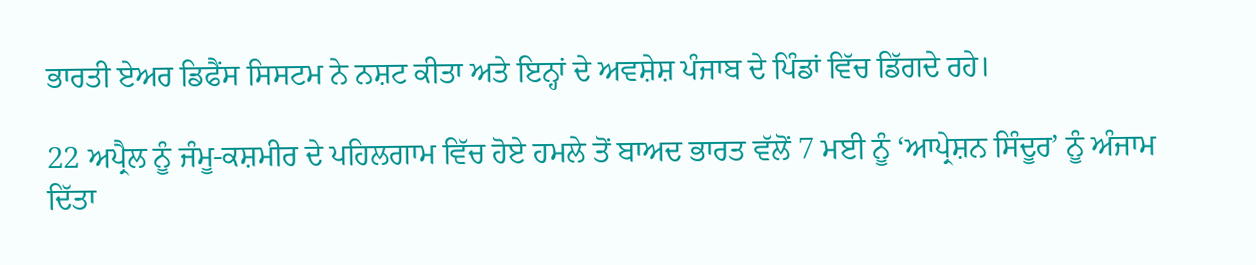ਭਾਰਤੀ ਏਅਰ ਡਿਫੈਂਸ ਸਿਸਟਮ ਨੇ ਨਸ਼ਟ ਕੀਤਾ ਅਤੇ ਇਨ੍ਹਾਂ ਦੇ ਅਵਸ਼ੇਸ਼ ਪੰਜਾਬ ਦੇ ਪਿੰਡਾਂ ਵਿੱਚ ਡਿੱਗਦੇ ਰਹੇ।

22 ਅਪ੍ਰੈਲ ਨੂੰ ਜੰਮੂ-ਕਸ਼ਮੀਰ ਦੇ ਪਹਿਲਗਾਮ ਵਿੱਚ ਹੋਏ ਹਮਲੇ ਤੋਂ ਬਾਅਦ ਭਾਰਤ ਵੱਲੋਂ 7 ਮਈ ਨੂੰ ‘ਆਪ੍ਰੇਸ਼ਨ ਸਿੰਦੂਰ’ ਨੂੰ ਅੰਜਾਮ ਦਿੱਤਾ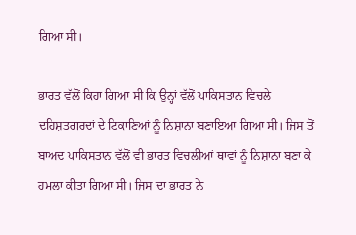ਗਿਆ ਸੀ।

ਭਾਰਤ ਵੱਲੋਂ ਕਿਹਾ ਗਿਆ ਸੀ ਕਿ ਉਨ੍ਹਾਂ ਵੱਲੋਂ ਪਾਕਿਸਤਾਨ ਵਿਚਲੇ ਦਹਿਸ਼ਤਗਰਦਾਂ ਦੇ ਟਿਕਾਣਿਆਂ ਨੂੰ ਨਿਸ਼ਾਨਾ ਬਣਾਇਆ ਗਿਆ ਸੀ। ਜਿਸ ਤੋਂ ਬਾਅਦ ਪਾਕਿਸਤਾਨ ਵੱਲੋਂ ਵੀ ਭਾਰਤ ਵਿਚਲੀਆਂ ਥਾਵਾਂ ਨੂੰ ਨਿਸ਼ਾਨਾ ਬਣਾ ਕੇ ਹਮਲਾ ਕੀਤਾ ਗਿਆ ਸੀ। ਜਿਸ ਦਾ ਭਾਰਤ ਨੇ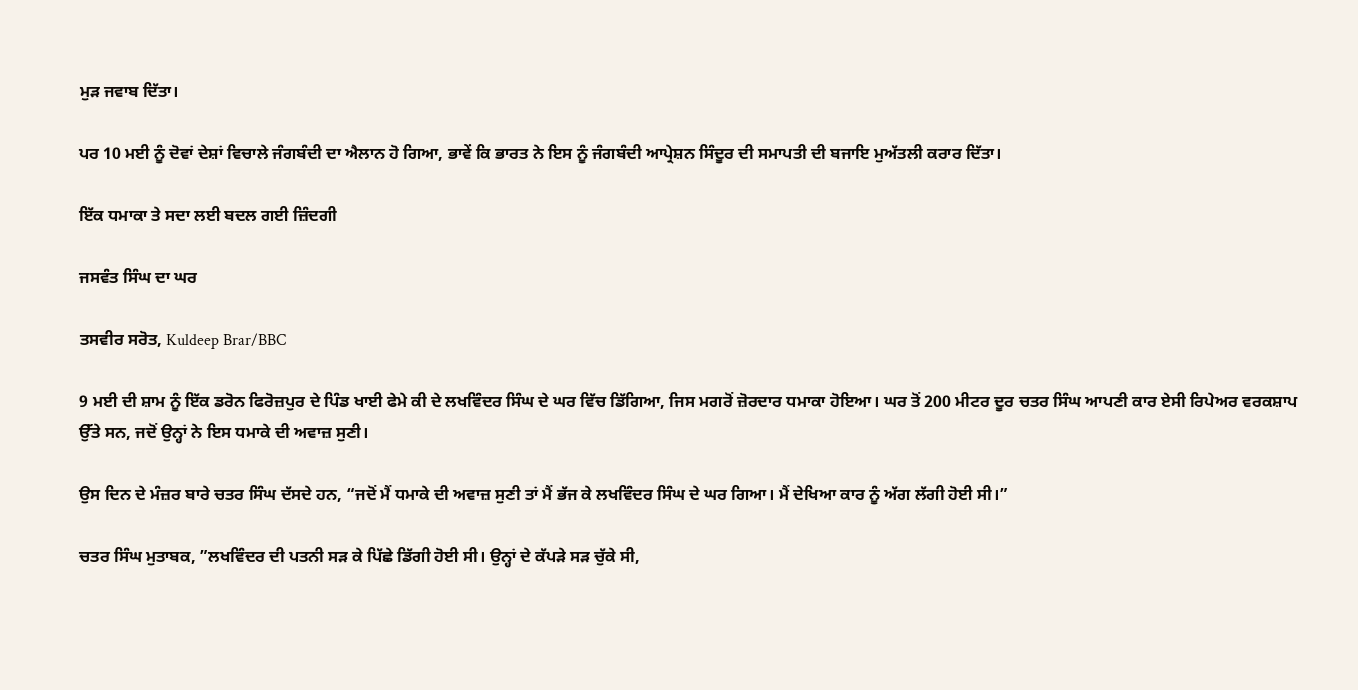ਮੁੜ ਜਵਾਬ ਦਿੱਤਾ।

ਪਰ 10 ਮਈ ਨੂੰ ਦੋਵਾਂ ਦੇਸ਼ਾਂ ਵਿਚਾਲੇ ਜੰਗਬੰਦੀ ਦਾ ਐਲਾਨ ਹੋ ਗਿਆ, ਭਾਵੇਂ ਕਿ ਭਾਰਤ ਨੇ ਇਸ ਨੂੰ ਜੰਗਬੰਦੀ ਆਪ੍ਰੇਸ਼ਨ ਸਿੰਦੂਰ ਦੀ ਸਮਾਪਤੀ ਦੀ ਬਜਾਇ ਮੁਅੱਤਲੀ ਕਰਾਰ ਦਿੱਤਾ।

ਇੱਕ ਧਮਾਕਾ ਤੇ ਸਦਾ ਲਈ ਬਦਲ ਗਈ ਜ਼ਿੰਦਗੀ

ਜਸਵੰਤ ਸਿੰਘ ਦਾ ਘਰ

ਤਸਵੀਰ ਸਰੋਤ, Kuldeep Brar/BBC

9 ਮਈ ਦੀ ਸ਼ਾਮ ਨੂੰ ਇੱਕ ਡਰੋਨ ਫਿਰੋਜ਼ਪੁਰ ਦੇ ਪਿੰਡ ਖਾਈ ਫੇਮੇ ਕੀ ਦੇ ਲਖਵਿੰਦਰ ਸਿੰਘ ਦੇ ਘਰ ਵਿੱਚ ਡਿੱਗਿਆ, ਜਿਸ ਮਗਰੋਂ ਜ਼ੋਰਦਾਰ ਧਮਾਕਾ ਹੋਇਆ। ਘਰ ਤੋਂ 200 ਮੀਟਰ ਦੂਰ ਚਤਰ ਸਿੰਘ ਆਪਣੀ ਕਾਰ ਏਸੀ ਰਿਪੇਅਰ ਵਰਕਸ਼ਾਪ ਉੱਤੇ ਸਨ, ਜਦੋਂ ਉਨ੍ਹਾਂ ਨੇ ਇਸ ਧਮਾਕੇ ਦੀ ਅਵਾਜ਼ ਸੁਣੀ।

ਉਸ ਦਿਨ ਦੇ ਮੰਜ਼ਰ ਬਾਰੇ ਚਤਰ ਸਿੰਘ ਦੱਸਦੇ ਹਨ, “ਜਦੋਂ ਮੈਂ ਧਮਾਕੇ ਦੀ ਅਵਾਜ਼ ਸੁਣੀ ਤਾਂ ਮੈਂ ਭੱਜ ਕੇ ਲਖਵਿੰਦਰ ਸਿੰਘ ਦੇ ਘਰ ਗਿਆ। ਮੈਂ ਦੇਖਿਆ ਕਾਰ ਨੂੰ ਅੱਗ ਲੱਗੀ ਹੋਈ ਸੀ।”

ਚਤਰ ਸਿੰਘ ਮੁਤਾਬਕ, ”ਲਖਵਿੰਦਰ ਦੀ ਪਤਨੀ ਸੜ ਕੇ ਪਿੱਛੇ ਡਿੱਗੀ ਹੋਈ ਸੀ। ਉਨ੍ਹਾਂ ਦੇ ਕੱਪੜੇ ਸੜ ਚੁੱਕੇ ਸੀ,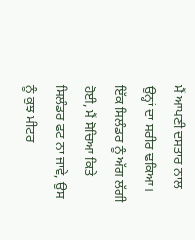ਮੈਂ ਆਪਣੀ ਦਸਤਾਰ ਨਾਲ ਉਨ੍ਹਾਂ ਦਾ ਸਰੀਰ ਢਕਿਆ। ਇੱਕ ਸਿਲੰਡਰ ਨੂੰ ਅੱਗ ਲੱਗੀ ਹੋਈ, ਮੈਂ ਸੋਚਿਆ ਕਿਤੇ ਸਿਲੰਡਰ ਫਟ ਨਾ ਜਾਵੇ, ਉਸ ਨੂੰ ਕੁਝ ਮੀਟਰ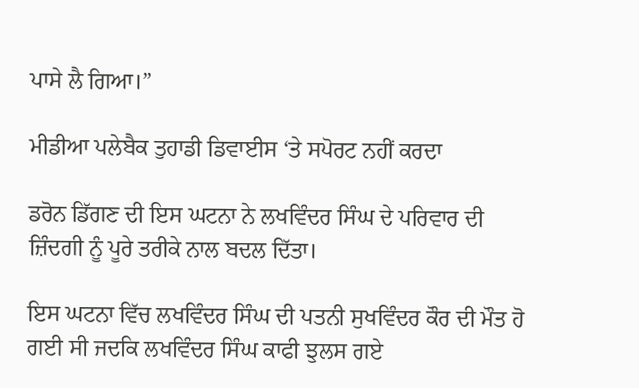ਪਾਸੇ ਲੈ ਗਿਆ।”

ਮੀਡੀਆ ਪਲੇਬੈਕ ਤੁਹਾਡੀ ਡਿਵਾਈਸ ‘ਤੇ ਸਪੋਰਟ ਨਹੀਂ ਕਰਦਾ

ਡਰੋਨ ਡਿੱਗਣ ਦੀ ਇਸ ਘਟਨਾ ਨੇ ਲਖਵਿੰਦਰ ਸਿੰਘ ਦੇ ਪਰਿਵਾਰ ਦੀ ਜ਼ਿੰਦਗੀ ਨੂੰ ਪੂਰੇ ਤਰੀਕੇ ਨਾਲ ਬਦਲ ਦਿੱਤਾ।

ਇਸ ਘਟਨਾ ਵਿੱਚ ਲਖਵਿੰਦਰ ਸਿੰਘ ਦੀ ਪਤਨੀ ਸੁਖਵਿੰਦਰ ਕੌਰ ਦੀ ਮੌਤ ਹੋ ਗਈ ਸੀ ਜਦਕਿ ਲਖਵਿੰਦਰ ਸਿੰਘ ਕਾਫੀ ਝੁਲਸ ਗਏ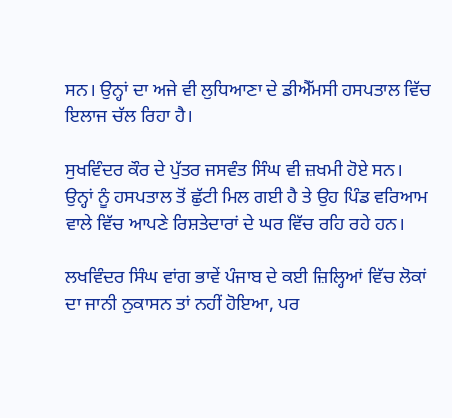ਸਨ। ਉਨ੍ਹਾਂ ਦਾ ਅਜੇ ਵੀ ਲੁਧਿਆਣਾ ਦੇ ਡੀਐੱਮਸੀ ਹਸਪਤਾਲ ਵਿੱਚ ਇਲਾਜ ਚੱਲ ਰਿਹਾ ਹੈ।

ਸੁਖਵਿੰਦਰ ਕੌਰ ਦੇ ਪੁੱਤਰ ਜਸਵੰਤ ਸਿੰਘ ਵੀ ਜ਼ਖਮੀ ਹੋਏ ਸਨ। ਉਨ੍ਹਾਂ ਨੂੰ ਹਸਪਤਾਲ ਤੋਂ ਛੁੱਟੀ ਮਿਲ ਗਈ ਹੈ ਤੇ ਉਹ ਪਿੰਡ ਵਰਿਆਮ ਵਾਲੇ ਵਿੱਚ ਆਪਣੇ ਰਿਸ਼ਤੇਦਾਰਾਂ ਦੇ ਘਰ ਵਿੱਚ ਰਹਿ ਰਹੇ ਹਨ।

ਲਖਵਿੰਦਰ ਸਿੰਘ ਵਾਂਗ ਭਾਵੇਂ ਪੰਜਾਬ ਦੇ ਕਈ ਜ਼ਿਲ੍ਹਿਆਂ ਵਿੱਚ ਲੋਕਾਂ ਦਾ ਜਾਨੀ ਨੁਕਾਸਨ ਤਾਂ ਨਹੀਂ ਹੋਇਆ, ਪਰ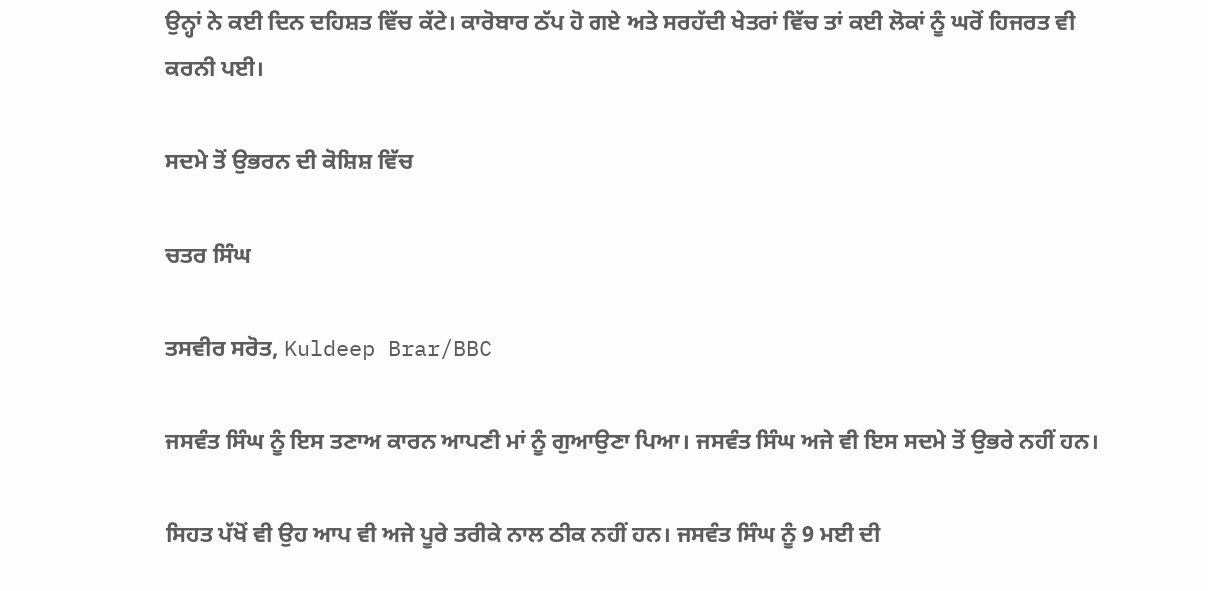ਉਨ੍ਹਾਂ ਨੇ ਕਈ ਦਿਨ ਦਹਿਸ਼ਤ ਵਿੱਚ ਕੱਟੇ। ਕਾਰੋਬਾਰ ਠੱਪ ਹੋ ਗਏ ਅਤੇ ਸਰਹੱਦੀ ਖੇਤਰਾਂ ਵਿੱਚ ਤਾਂ ਕਈ ਲੋਕਾਂ ਨੂੰ ਘਰੋਂ ਹਿਜਰਤ ਵੀ ਕਰਨੀ ਪਈ।

ਸਦਮੇ ਤੋਂ ਉਭਰਨ ਦੀ ਕੋਸ਼ਿਸ਼ ਵਿੱਚ

ਚਤਰ ਸਿੰਘ

ਤਸਵੀਰ ਸਰੋਤ, Kuldeep Brar/BBC

ਜਸਵੰਤ ਸਿੰਘ ਨੂੰ ਇਸ ਤਣਾਅ ਕਾਰਨ ਆਪਣੀ ਮਾਂ ਨੂੰ ਗੁਆਉਣਾ ਪਿਆ। ਜਸਵੰਤ ਸਿੰਘ ਅਜੇ ਵੀ ਇਸ ਸਦਮੇ ਤੋਂ ਉਭਰੇ ਨਹੀਂ ਹਨ।

ਸਿਹਤ ਪੱਖੋਂ ਵੀ ਉਹ ਆਪ ਵੀ ਅਜੇ ਪੂਰੇ ਤਰੀਕੇ ਨਾਲ ਠੀਕ ਨਹੀਂ ਹਨ। ਜਸਵੰਤ ਸਿੰਘ ਨੂੰ 9 ਮਈ ਦੀ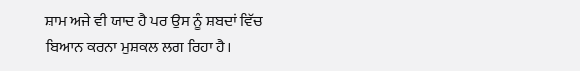ਸ਼ਾਮ ਅਜੇ ਵੀ ਯਾਦ ਹੈ ਪਰ ਉਸ ਨੂੰ ਸ਼ਬਦਾਂ ਵਿੱਚ ਬਿਆਨ ਕਰਨਾ ਮੁਸ਼ਕਲ ਲਗ ਰਿਹਾ ਹੈ।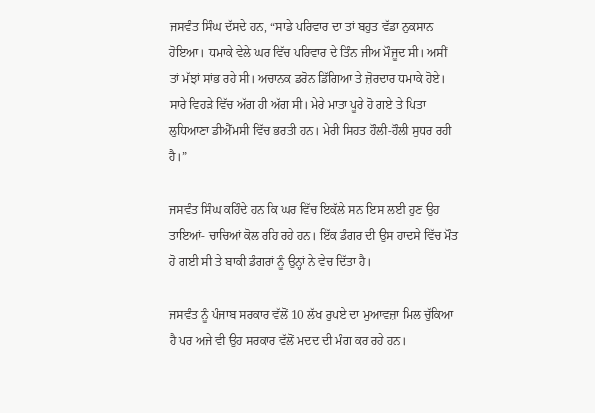ਜਸਵੰਤ ਸਿੰਘ ਦੱਸਦੇ ਹਨ, “ਸਾਡੇ ਪਰਿਵਾਰ ਦਾ ਤਾਂ ਬਹੁਤ ਵੱਡਾ ਨੁਕਸਾਨ ਹੋਇਆ। ਧਮਾਕੇ ਵੇਲੇ ਘਰ ਵਿੱਚ ਪਰਿਵਾਰ ਦੇ ਤਿੰਨ ਜੀਅ ਮੌਜੂਦ ਸੀ। ਅਸੀਂ ਤਾਂ ਮੱਝਾਂ ਸਾਂਭ ਰਹੇ ਸੀ। ਅਚਾਨਕ ਡਰੋਨ ਡਿੱਗਿਆ ਤੇ ਜ਼ੋਰਦਾਰ ਧਮਾਕੇ ਹੋਏ। ਸਾਰੇ ਵਿਹੜੇ ਵਿੱਚ ਅੱਗ ਹੀ ਅੱਗ ਸੀ। ਮੇਰੇ ਮਾਤਾ ਪੂਰੇ ਹੋ ਗਏ ਤੇ ਪਿਤਾ ਲੁਧਿਆਣਾ ਡੀਐੱਮਸੀ ਵਿੱਚ ਭਰਤੀ ਹਨ। ਮੇਰੀ ਸਿਹਤ ਹੌਲੀ-ਹੌਲੀ ਸੁਧਰ ਰਹੀ ਹੈ।”

ਜਸਵੰਤ ਸਿੰਘ ਕਹਿੰਦੇ ਹਨ ਕਿ ਘਰ ਵਿੱਚ ਇਕੱਲੇ ਸਨ ਇਸ ਲਈ ਹੁਣ ਉਹ ਤਾਇਆਂ- ਚਾਚਿਆਂ ਕੋਲ ਰਹਿ ਰਹੇ ਹਨ। ਇੱਕ ਡੰਗਰ ਦੀ ਉਸ ਹਾਦਸੇ ਵਿੱਚ ਮੌਤ ਹੋ ਗਈ ਸੀ ਤੇ ਬਾਕੀ ਡੰਗਰਾਂ ਨੂੰ ਉਨ੍ਹਾਂ ਨੇ ਵੇਚ ਦਿੱਤਾ ਹੈ।

ਜਸਵੰਤ ਨੂੰ ਪੰਜਾਬ ਸਰਕਾਰ ਵੱਲੋਂ 10 ਲੱਖ ਰੁਪਏ ਦਾ ਮੁਆਵਜ਼ਾ ਮਿਲ ਚੁੱਕਿਆ ਹੈ ਪਰ ਅਜੇ ਵੀ ਉਹ ਸਰਕਾਰ ਵੱਲੋਂ ਮਦਦ ਦੀ ਮੰਗ ਕਰ ਰਹੇ ਹਨ।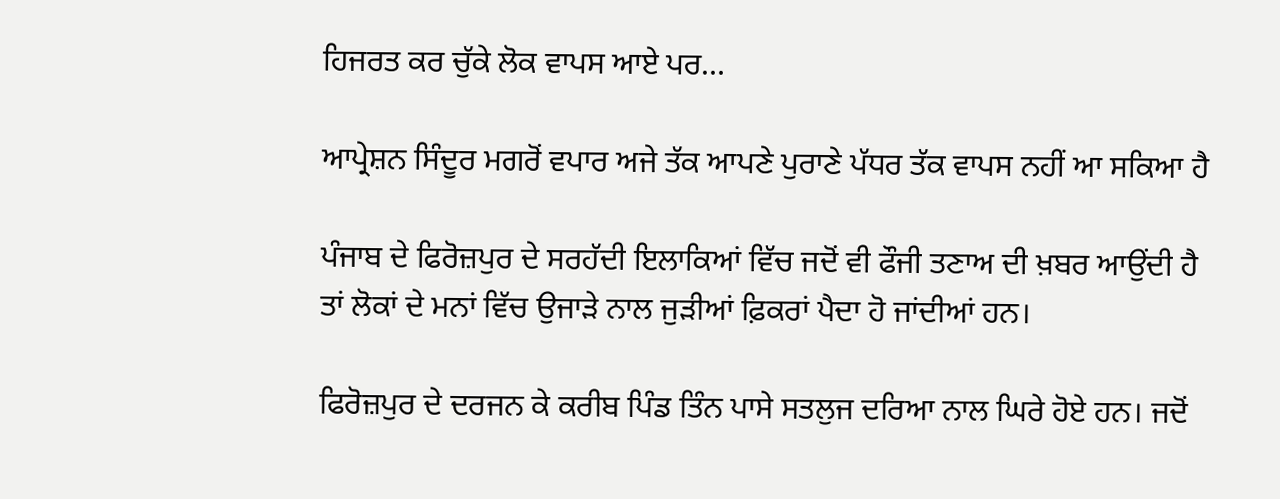ਹਿਜਰਤ ਕਰ ਚੁੱਕੇ ਲੋਕ ਵਾਪਸ ਆਏ ਪਰ…

ਆਪ੍ਰੇਸ਼ਨ ਸਿੰਦੂਰ ਮਗਰੋਂ ਵਪਾਰ ਅਜੇ ਤੱਕ ਆਪਣੇ ਪੁਰਾਣੇ ਪੱਧਰ ਤੱਕ ਵਾਪਸ ਨਹੀਂ ਆ ਸਕਿਆ ਹੈ

ਪੰਜਾਬ ਦੇ ਫਿਰੋਜ਼ਪੁਰ ਦੇ ਸਰਹੱਦੀ ਇਲਾਕਿਆਂ ਵਿੱਚ ਜਦੋਂ ਵੀ ਫੌਜੀ ਤਣਾਅ ਦੀ ਖ਼ਬਰ ਆਉਂਦੀ ਹੈ ਤਾਂ ਲੋਕਾਂ ਦੇ ਮਨਾਂ ਵਿੱਚ ਉਜਾੜੇ ਨਾਲ ਜੁੜੀਆਂ ਫ਼ਿਕਰਾਂ ਪੈਦਾ ਹੋ ਜਾਂਦੀਆਂ ਹਨ।

ਫਿਰੋਜ਼ਪੁਰ ਦੇ ਦਰਜਨ ਕੇ ਕਰੀਬ ਪਿੰਡ ਤਿੰਨ ਪਾਸੇ ਸਤਲੁਜ ਦਰਿਆ ਨਾਲ ਘਿਰੇ ਹੋਏ ਹਨ। ਜਦੋਂ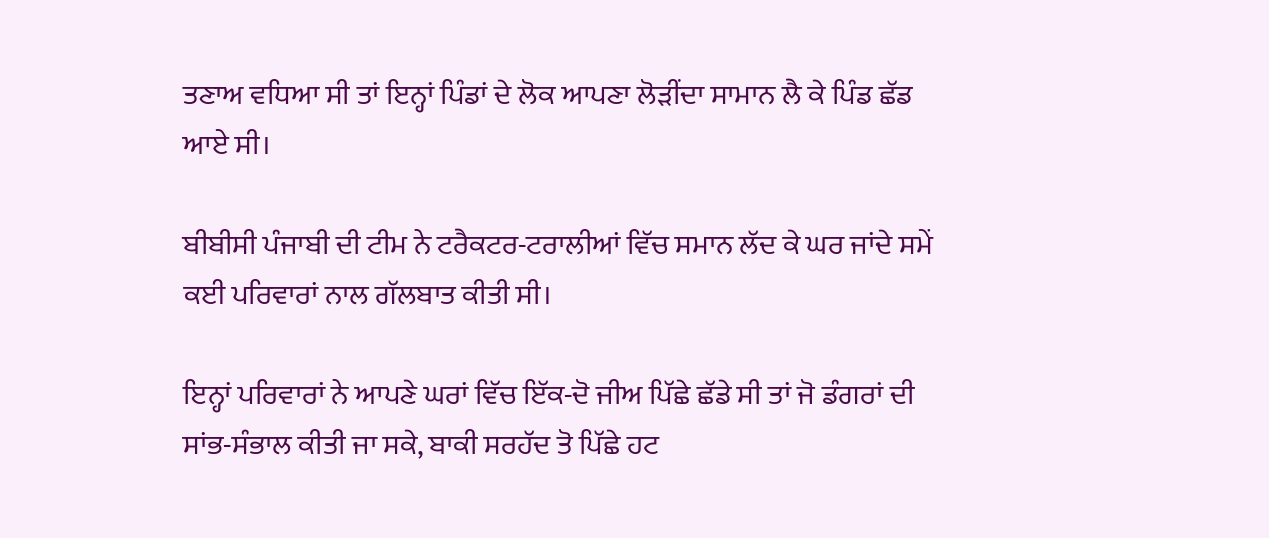ਤਣਾਅ ਵਧਿਆ ਸੀ ਤਾਂ ਇਨ੍ਹਾਂ ਪਿੰਡਾਂ ਦੇ ਲੋਕ ਆਪਣਾ ਲੋੜੀਂਦਾ ਸਾਮਾਨ ਲੈ ਕੇ ਪਿੰਡ ਛੱਡ ਆਏ ਸੀ।

ਬੀਬੀਸੀ ਪੰਜਾਬੀ ਦੀ ਟੀਮ ਨੇ ਟਰੈਕਟਰ-ਟਰਾਲੀਆਂ ਵਿੱਚ ਸਮਾਨ ਲੱਦ ਕੇ ਘਰ ਜਾਂਦੇ ਸਮੇਂ ਕਈ ਪਰਿਵਾਰਾਂ ਨਾਲ ਗੱਲਬਾਤ ਕੀਤੀ ਸੀ।

ਇਨ੍ਹਾਂ ਪਰਿਵਾਰਾਂ ਨੇ ਆਪਣੇ ਘਰਾਂ ਵਿੱਚ ਇੱਕ-ਦੋ ਜੀਅ ਪਿੱਛੇ ਛੱਡੇ ਸੀ ਤਾਂ ਜੋ ਡੰਗਰਾਂ ਦੀ ਸਾਂਭ-ਸੰਭਾਲ ਕੀਤੀ ਜਾ ਸਕੇ, ਬਾਕੀ ਸਰਹੱਦ ਤੋ ਪਿੱਛੇ ਹਟ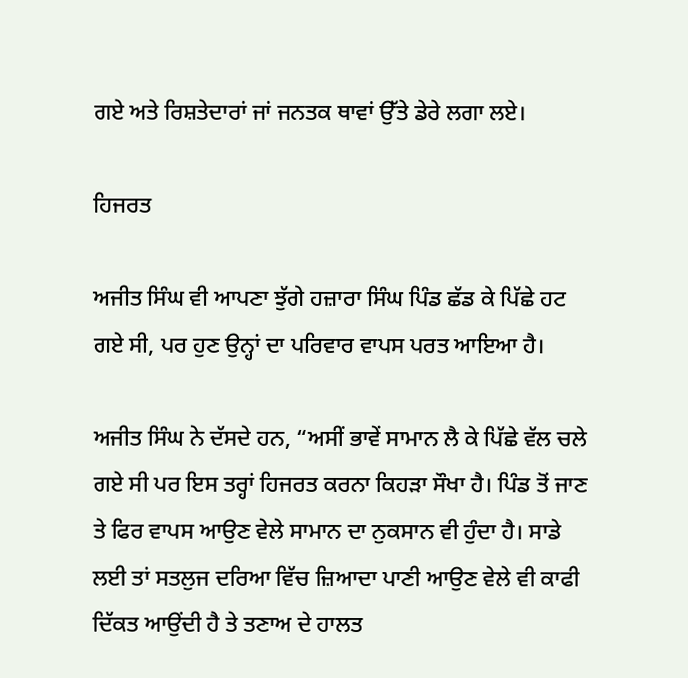ਗਏ ਅਤੇ ਰਿਸ਼ਤੇਦਾਰਾਂ ਜਾਂ ਜਨਤਕ ਥਾਵਾਂ ਉੱਤੇ ਡੇਰੇ ਲਗਾ ਲਏ।

ਹਿਜਰਤ

ਅਜੀਤ ਸਿੰਘ ਵੀ ਆਪਣਾ ਝੁੱਗੇ ਹਜ਼ਾਰਾ ਸਿੰਘ ਪਿੰਡ ਛੱਡ ਕੇ ਪਿੱਛੇ ਹਟ ਗਏ ਸੀ, ਪਰ ਹੁਣ ਉਨ੍ਹਾਂ ਦਾ ਪਰਿਵਾਰ ਵਾਪਸ ਪਰਤ ਆਇਆ ਹੈ।

ਅਜੀਤ ਸਿੰਘ ਨੇ ਦੱਸਦੇ ਹਨ, “ਅਸੀਂ ਭਾਵੇਂ ਸਾਮਾਨ ਲੈ ਕੇ ਪਿੱਛੇ ਵੱਲ ਚਲੇ ਗਏ ਸੀ ਪਰ ਇਸ ਤਰ੍ਹਾਂ ਹਿਜਰਤ ਕਰਨਾ ਕਿਹੜਾ ਸੌਖਾ ਹੈ। ਪਿੰਡ ਤੋਂ ਜਾਣ ਤੇ ਫਿਰ ਵਾਪਸ ਆਉਣ ਵੇਲੇ ਸਾਮਾਨ ਦਾ ਨੁਕਸਾਨ ਵੀ ਹੁੰਦਾ ਹੈ। ਸਾਡੇ ਲਈ ਤਾਂ ਸਤਲੁਜ ਦਰਿਆ ਵਿੱਚ ਜ਼ਿਆਦਾ ਪਾਣੀ ਆਉਣ ਵੇਲੇ ਵੀ ਕਾਫੀ ਦਿੱਕਤ ਆਉਂਦੀ ਹੈ ਤੇ ਤਣਾਅ ਦੇ ਹਾਲਤ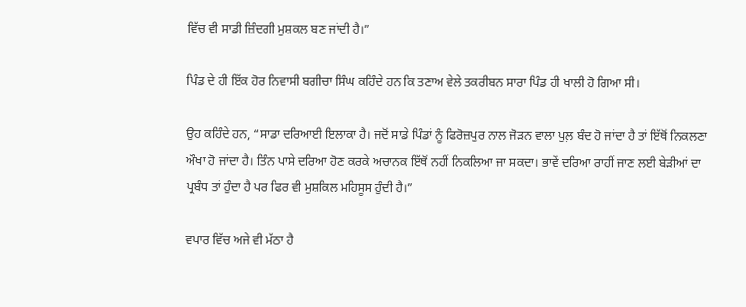ਵਿੱਚ ਵੀ ਸਾਡੀ ਜ਼ਿੰਦਗੀ ਮੁਸ਼ਕਲ ਬਣ ਜਾਂਦੀ ਹੈ।”

ਪਿੰਡ ਦੇ ਹੀ ਇੱਕ ਹੋਰ ਨਿਵਾਸੀ ਬਗੀਚਾ ਸਿੰਘ ਕਹਿੰਦੇ ਹਨ ਕਿ ਤਣਾਅ ਵੇਲੇ ਤਕਰੀਬਨ ਸਾਰਾ ਪਿੰਡ ਹੀ ਖਾਲੀ ਹੋ ਗਿਆ ਸੀ।

ਉਹ ਕਹਿੰਦੇ ਹਨ, “ਸਾਡਾ ਦਰਿਆਈ ਇਲਾਕਾ ਹੈ। ਜਦੋਂ ਸਾਡੇ ਪਿੰਡਾਂ ਨੂੰ ਫਿਰੋਜ਼ਪੁਰ ਨਾਲ ਜੋੜਨ ਵਾਲਾ ਪੁਲ਼ ਬੰਦ ਹੋ ਜਾਂਦਾ ਹੈ ਤਾਂ ਇੱਥੋਂ ਨਿਕਲਣਾ ਔਖਾ ਹੋ ਜਾਂਦਾ ਹੈ। ਤਿੰਨ ਪਾਸੇ ਦਰਿਆ ਹੋਣ ਕਰਕੇ ਅਚਾਨਕ ਇੱਥੋਂ ਨਹੀਂ ਨਿਕਲਿਆ ਜਾ ਸਕਦਾ। ਭਾਵੇਂ ਦਰਿਆ ਰਾਹੀਂ ਜਾਣ ਲਈ ਬੇੜੀਆਂ ਦਾ ਪ੍ਰਬੰਧ ਤਾਂ ਹੁੰਦਾ ਹੈ ਪਰ ਫਿਰ ਵੀ ਮੁਸ਼ਕਿਲ ਮਹਿਸੂਸ ਹੁੰਦੀ ਹੈ।”

ਵਪਾਰ ਵਿੱਚ ਅਜੇ ਵੀ ਮੱਠਾ ਹੈ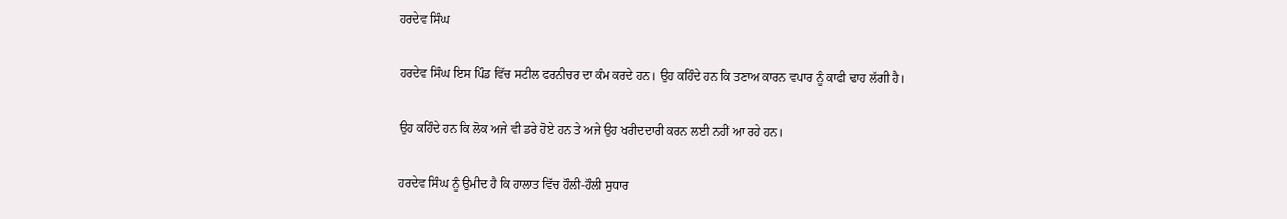ਹਰਦੇਵ ਸਿੰਘ

ਹਰਦੇਵ ਸਿੰਘ ਇਸ ਪਿੰਡ ਵਿੱਚ ਸਟੀਲ ਫਰਨੀਚਰ ਦਾ ਕੰਮ ਕਰਦੇ ਹਨ। ਉਹ ਕਹਿੰਦੇ ਹਨ ਕਿ ਤਣਾਅ ਕਾਰਨ ਵਪਾਰ ਨੂੰ ਕਾਫੀ ਢਾਹ ਲੱਗੀ ਹੈ।

ਉਹ ਕਹਿੰਦੇ ਹਨ ਕਿ ਲੋਕ ਅਜੇ ਵੀ ਡਰੇ ਹੋਏ ਹਨ ਤੇ ਅਜੇ ਉਹ ਖਰੀਦਦਾਰੀ ਕਰਨ ਲਈ ਨਹੀਂ ਆ ਰਹੇ ਹਨ।

ਹਰਦੇਵ ਸਿੰਘ ਨੂੰ ਉਮੀਦ ਹੈ ਕਿ ਹਾਲਾਤ ਵਿੱਚ ਹੌਲੀ-ਹੌਲੀ ਸੁਧਾਰ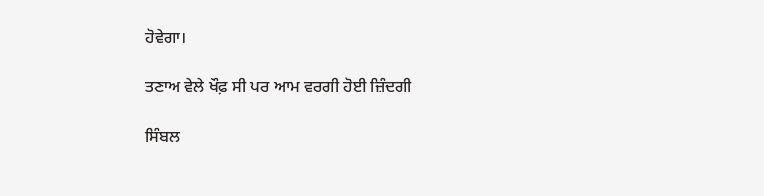ਹੋਵੇਗਾ।

ਤਣਾਅ ਵੇਲੇ ਖੌਫ਼ ਸੀ ਪਰ ਆਮ ਵਰਗੀ ਹੋਈ ਜ਼ਿੰਦਗੀ

ਸਿੰਬਲ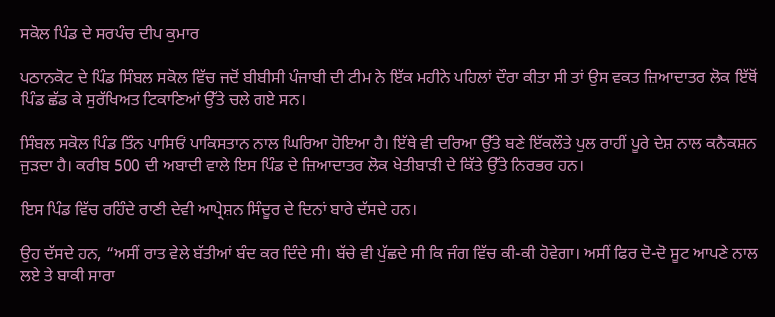ਸਕੋਲ ਪਿੰਡ ਦੇ ਸਰਪੰਚ ਦੀਪ ਕੁਮਾਰ

ਪਠਾਨਕੋਟ ਦੇ ਪਿੰਡ ਸਿੰਬਲ ਸਕੋਲ ਵਿੱਚ ਜਦੋਂ ਬੀਬੀਸੀ ਪੰਜਾਬੀ ਦੀ ਟੀਮ ਨੇ ਇੱਕ ਮਹੀਨੇ ਪਹਿਲਾਂ ਦੌਰਾ ਕੀਤਾ ਸੀ ਤਾਂ ਉਸ ਵਕਤ ਜ਼ਿਆਦਾਤਰ ਲੋਕ ਇੱਥੋਂ ਪਿੰਡ ਛੱਡ ਕੇ ਸੁਰੱਖਿਅਤ ਟਿਕਾਣਿਆਂ ਉੱਤੇ ਚਲੇ ਗਏ ਸਨ।

ਸਿੰਬਲ ਸਕੋਲ ਪਿੰਡ ਤਿੰਨ ਪਾਸਿਓਂ ਪਾਕਿਸਤਾਨ ਨਾਲ ਘਿਰਿਆ ਹੋਇਆ ਹੈ। ਇੱਥੇ ਵੀ ਦਰਿਆ ਉੱਤੇ ਬਣੇ ਇੱਕਲੌਤੇ ਪੁਲ ਰਾਹੀਂ ਪੂਰੇ ਦੇਸ਼ ਨਾਲ ਕਨੈਕਸ਼ਨ ਜੁੜਦਾ ਹੈ। ਕਰੀਬ 500 ਦੀ ਅਬਾਦੀ ਵਾਲੇ ਇਸ ਪਿੰਡ ਦੇ ਜ਼ਿਆਦਾਤਰ ਲੋਕ ਖੇਤੀਬਾੜੀ ਦੇ ਕਿੱਤੇ ਉੱਤੇ ਨਿਰਭਰ ਹਨ।

ਇਸ ਪਿੰਡ ਵਿੱਚ ਰਹਿੰਦੇ ਰਾਣੀ ਦੇਵੀ ਆਪ੍ਰੇਸ਼ਨ ਸਿੰਦੂਰ ਦੇ ਦਿਨਾਂ ਬਾਰੇ ਦੱਸਦੇ ਹਨ।

ਉਹ ਦੱਸਦੇ ਹਨ, “ਅਸੀਂ ਰਾਤ ਵੇਲੇ ਬੱਤੀਆਂ ਬੰਦ ਕਰ ਦਿੰਦੇ ਸੀ। ਬੱਚੇ ਵੀ ਪੁੱਛਦੇ ਸੀ ਕਿ ਜੰਗ ਵਿੱਚ ਕੀ-ਕੀ ਹੋਵੇਗਾ। ਅਸੀਂ ਫਿਰ ਦੋ-ਦੋ ਸੂਟ ਆਪਣੇ ਨਾਲ ਲਏ ਤੇ ਬਾਕੀ ਸਾਰਾ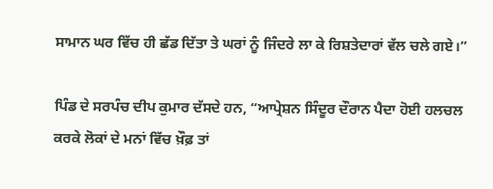ਸਾਮਾਨ ਘਰ ਵਿੱਚ ਹੀ ਛੱਡ ਦਿੱਤਾ ਤੇ ਘਰਾਂ ਨੂੰ ਜਿੰਦਰੇ ਲਾ ਕੇ ਰਿਸ਼ਤੇਦਾਰਾਂ ਵੱਲ ਚਲੇ ਗਏ।”

ਪਿੰਡ ਦੇ ਸਰਪੰਚ ਦੀਪ ਕੁਮਾਰ ਦੱਸਦੇ ਹਨ, “ਆਪ੍ਰੇਸ਼ਨ ਸਿੰਦੂਰ ਦੌਰਾਨ ਪੈਦਾ ਹੋਈ ਹਲਚਲ ਕਰਕੇ ਲੋਕਾਂ ਦੇ ਮਨਾਂ ਵਿੱਚ ਖ਼ੌਫ਼ ਤਾਂ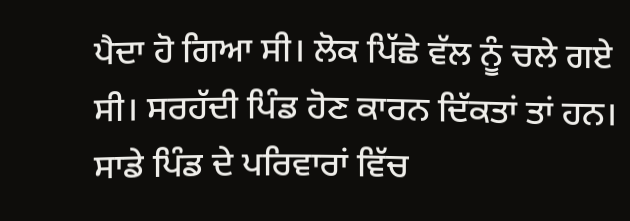ਪੈਦਾ ਹੋ ਗਿਆ ਸੀ। ਲੋਕ ਪਿੱਛੇ ਵੱਲ ਨੂੰ ਚਲੇ ਗਏ ਸੀ। ਸਰਹੱਦੀ ਪਿੰਡ ਹੋਣ ਕਾਰਨ ਦਿੱਕਤਾਂ ਤਾਂ ਹਨ। ਸਾਡੇ ਪਿੰਡ ਦੇ ਪਰਿਵਾਰਾਂ ਵਿੱਚ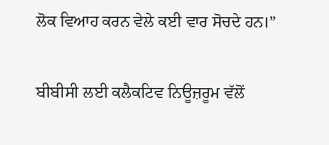ਲੋਕ ਵਿਆਹ ਕਰਨ ਵੇਲੇ ਕਈ ਵਾਰ ਸੋਚਦੇ ਹਨ।”

ਬੀਬੀਸੀ ਲਈ ਕਲੈਕਟਿਵ ਨਿਊਜ਼ਰੂਮ ਵੱਲੋਂ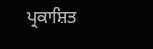ਪ੍ਰਕਾਸ਼ਿਤ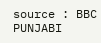source : BBC PUNJABI